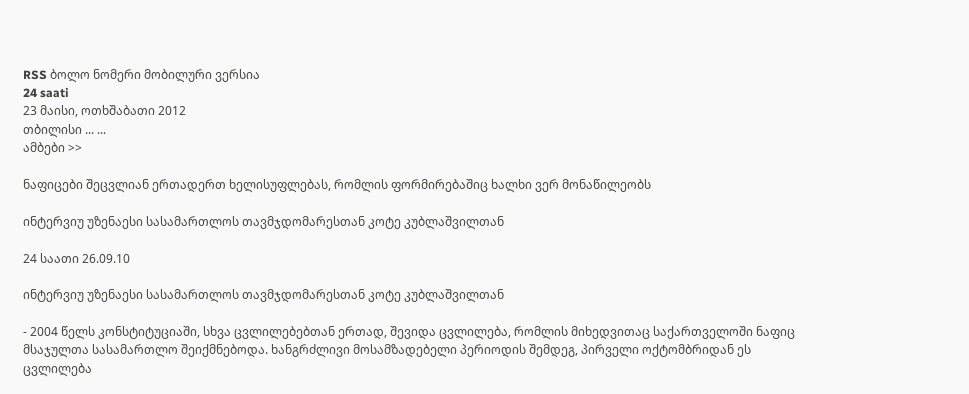RSS ბოლო ნომერი მობილური ვერსია
24 saati
23 მაისი, ოთხშაბათი 2012
თბილისი ... ...
ამბები >>

ნაფიცები შეცვლიან ერთადერთ ხელისუფლებას, რომლის ფორმირებაშიც ხალხი ვერ მონაწილეობს

ინტერვიუ უზენაესი სასამართლოს თავმჯდომარესთან კოტე კუბლაშვილთან

24 საათი 26.09.10

ინტერვიუ უზენაესი სასამართლოს თავმჯდომარესთან კოტე კუბლაშვილთან

- 2004 წელს კონსტიტუციაში, სხვა ცვლილებებთან ერთად, შევიდა ცვლილება, რომლის მიხედვითაც საქართველოში ნაფიც მსაჯულთა სასამართლო შეიქმნებოდა. ხანგრძლივი მოსამზადებელი პერიოდის შემდეგ, პირველი ოქტომბრიდან ეს ცვლილება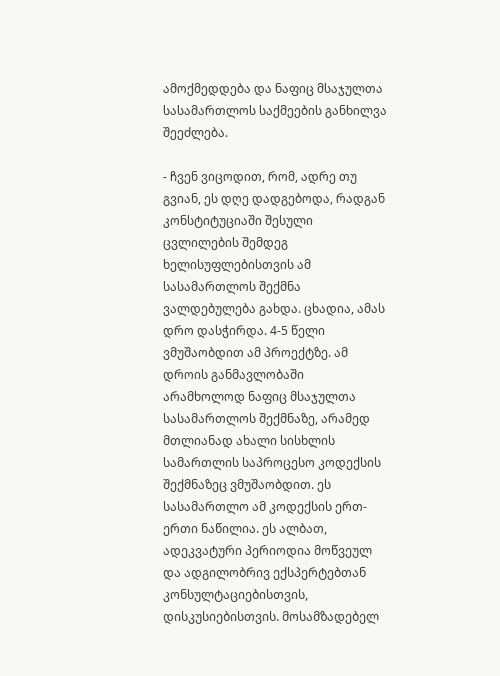ამოქმედდება და ნაფიც მსაჯულთა სასამართლოს საქმეების განხილვა შეეძლება.

- ჩვენ ვიცოდით, რომ, ადრე თუ გვიან, ეს დღე დადგებოდა, რადგან კონსტიტუციაში შესული ცვლილების შემდეგ ხელისუფლებისთვის ამ სასამართლოს შექმნა ვალდებულება გახდა. ცხადია, ამას დრო დასჭირდა. 4-5 წელი ვმუშაობდით ამ პროექტზე. ამ დროის განმავლობაში არამხოლოდ ნაფიც მსაჯულთა სასამართლოს შექმნაზე, არამედ მთლიანად ახალი სისხლის სამართლის საპროცესო კოდექსის შექმნაზეც ვმუშაობდით. ეს სასამართლო ამ კოდექსის ერთ-ერთი ნაწილია. ეს ალბათ, ადეკვატური პერიოდია მოწვეულ და ადგილობრივ ექსპერტებთან კონსულტაციებისთვის, დისკუსიებისთვის. მოსამზადებელ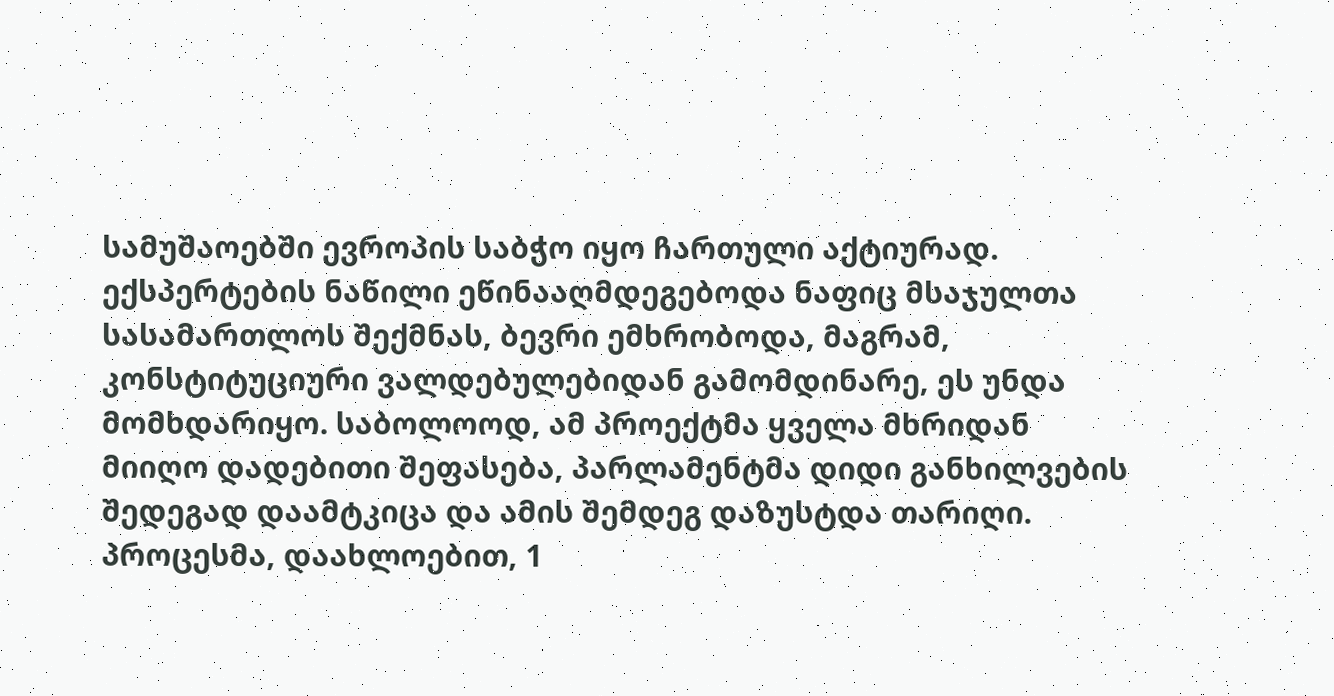სამუშაოებში ევროპის საბჭო იყო ჩართული აქტიურად. ექსპერტების ნაწილი ეწინააღმდეგებოდა ნაფიც მსაჯულთა სასამართლოს შექმნას, ბევრი ემხრობოდა, მაგრამ, კონსტიტუციური ვალდებულებიდან გამომდინარე, ეს უნდა მომხდარიყო. საბოლოოდ, ამ პროექტმა ყველა მხრიდან მიიღო დადებითი შეფასება, პარლამენტმა დიდი განხილვების შედეგად დაამტკიცა და ამის შემდეგ დაზუსტდა თარიღი. პროცესმა, დაახლოებით, 1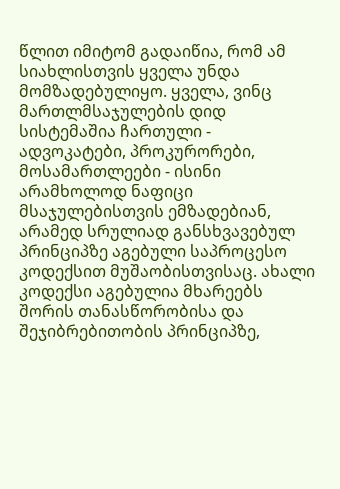წლით იმიტომ გადაიწია, რომ ამ სიახლისთვის ყველა უნდა მომზადებულიყო. ყველა, ვინც მართლმსაჯულების დიდ სისტემაშია ჩართული - ადვოკატები, პროკურორები, მოსამართლეები - ისინი არამხოლოდ ნაფიცი მსაჯულებისთვის ემზადებიან, არამედ სრულიად განსხვავებულ პრინციპზე აგებული საპროცესო კოდექსით მუშაობისთვისაც. ახალი კოდექსი აგებულია მხარეებს შორის თანასწორობისა და შეჯიბრებითობის პრინციპზე,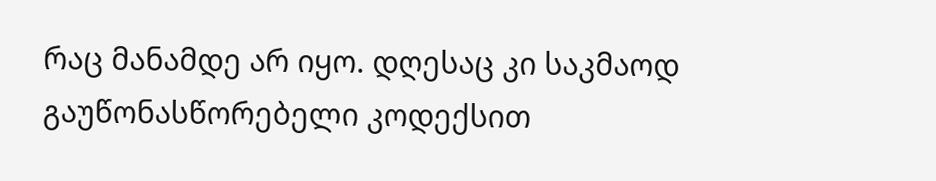რაც მანამდე არ იყო. დღესაც კი საკმაოდ გაუწონასწორებელი კოდექსით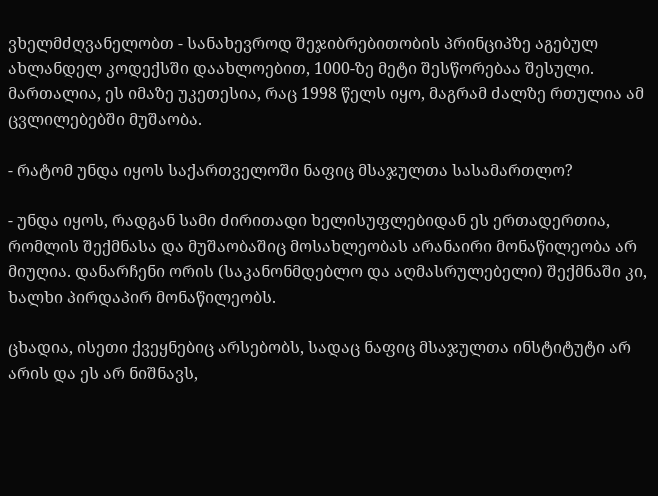ვხელმძღვანელობთ - სანახევროდ შეჯიბრებითობის პრინციპზე აგებულ ახლანდელ კოდექსში დაახლოებით, 1000-ზე მეტი შესწორებაა შესული. მართალია, ეს იმაზე უკეთესია, რაც 1998 წელს იყო, მაგრამ ძალზე რთულია ამ ცვლილებებში მუშაობა.

- რატომ უნდა იყოს საქართველოში ნაფიც მსაჯულთა სასამართლო?

- უნდა იყოს, რადგან სამი ძირითადი ხელისუფლებიდან ეს ერთადერთია, რომლის შექმნასა და მუშაობაშიც მოსახლეობას არანაირი მონაწილეობა არ მიუღია. დანარჩენი ორის (საკანონმდებლო და აღმასრულებელი) შექმნაში კი, ხალხი პირდაპირ მონაწილეობს.

ცხადია, ისეთი ქვეყნებიც არსებობს, სადაც ნაფიც მსაჯულთა ინსტიტუტი არ არის და ეს არ ნიშნავს,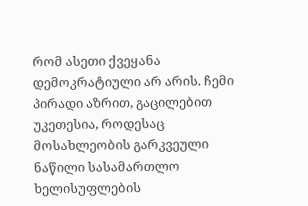რომ ასეთი ქვეყანა დემოკრატიული არ არის. ჩემი პირადი აზრით, გაცილებით უკეთესია, როდესაც მოსახლეობის გარკვეული ნაწილი სასამართლო ხელისუფლების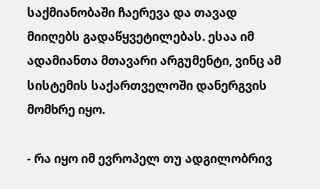საქმიანობაში ჩაერევა და თავად მიიღებს გადაწყვეტილებას. ესაა იმ ადამიანთა მთავარი არგუმენტი, ვინც ამ სისტემის საქართველოში დანერგვის მომხრე იყო.

- რა იყო იმ ევროპელ თუ ადგილობრივ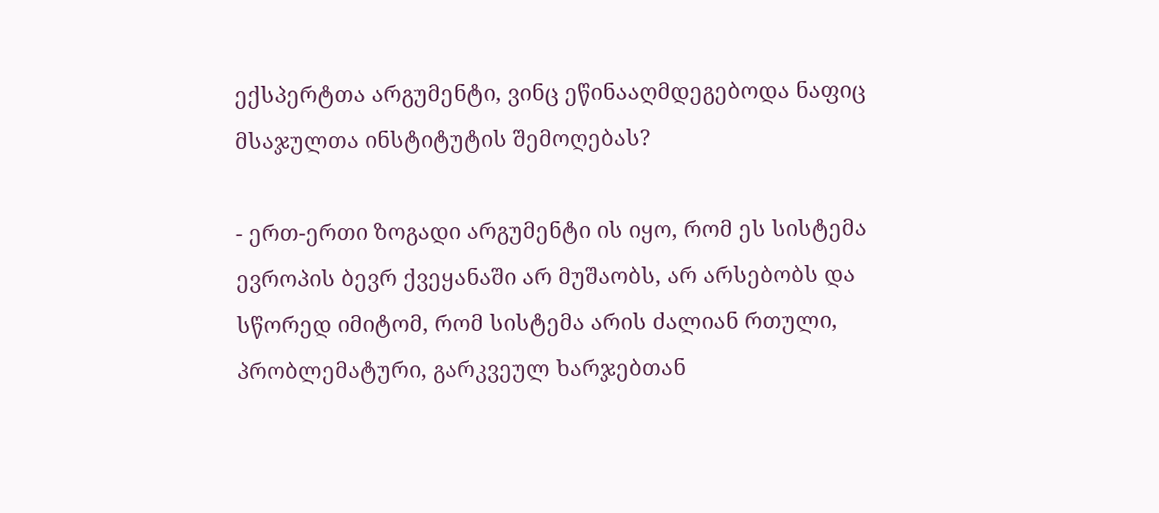ექსპერტთა არგუმენტი, ვინც ეწინააღმდეგებოდა ნაფიც მსაჯულთა ინსტიტუტის შემოღებას?

- ერთ-ერთი ზოგადი არგუმენტი ის იყო, რომ ეს სისტემა ევროპის ბევრ ქვეყანაში არ მუშაობს, არ არსებობს და სწორედ იმიტომ, რომ სისტემა არის ძალიან რთული, პრობლემატური, გარკვეულ ხარჯებთან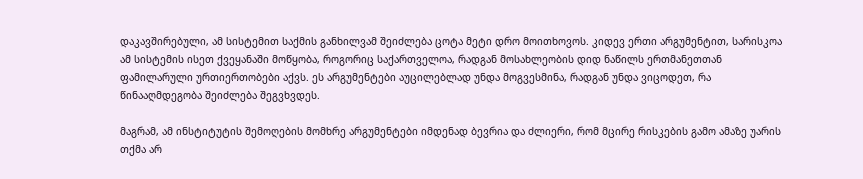დაკავშირებული, ამ სისტემით საქმის განხილვამ შეიძლება ცოტა მეტი დრო მოითხოვოს. კიდევ ერთი არგუმენტით, სარისკოა ამ სისტემის ისეთ ქვეყანაში მოწყობა, როგორიც საქართველოა, რადგან მოსახლეობის დიდ ნაწილს ერთმანეთთან ფამილარული ურთიერთობები აქვს. ეს არგუმენტები აუცილებლად უნდა მოგვესმინა, რადგან უნდა ვიცოდეთ, რა წინააღმდეგობა შეიძლება შეგვხვდეს.

მაგრამ, ამ ინსტიტუტის შემოღების მომხრე არგუმენტები იმდენად ბევრია და ძლიერი, რომ მცირე რისკების გამო ამაზე უარის თქმა არ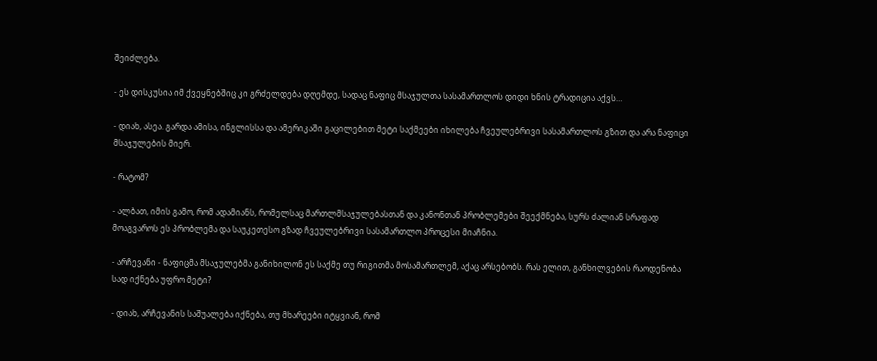შეიძლება.

- ეს დისკუსია იმ ქვეყნებშიც კი გრძელდება დღემდე, სადაც ნაფიც მსაჯულთა სასამართლოს დიდი ხნის ტრადიცია აქვს…

- დიახ, ასეა. გარდა ამისა, ინგლისსა და ამერიკაში გაცილებით მეტი საქმეები იხილება ჩვეულებრივი სასამართლოს გზით და არა ნაფიცი მსაჯულების მიერ.

- რატომ?

- ალბათ, იმის გამო, რომ ადამიანს, რომელსაც მართლმსაჯულებასთან და კანონთან პრობლემები შეექმნება, სურს ძალიან სრაფად მოაგვაროს ეს პრობლემა და საუკეთესო გზად ჩვეულებრივი სასამართლო პროცესი მიაჩნია.

- არჩევანი - ნაფიცმა მსაჯულებმა განიხილონ ეს საქმე თუ რიგითმა მოსამართლემ, აქაც არსებობს. რას ელით, განხილვების რაოდენობა სად იქნება უფრო მეტი?

- დიახ, არჩევანის საშუალება იქნება, თუ მხარეები იტყვიან, რომ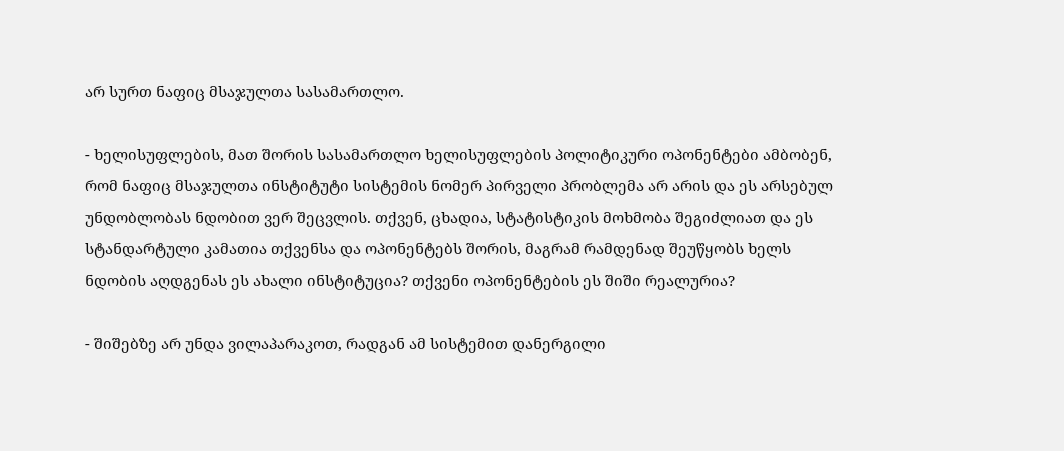არ სურთ ნაფიც მსაჯულთა სასამართლო.

- ხელისუფლების, მათ შორის სასამართლო ხელისუფლების პოლიტიკური ოპონენტები ამბობენ, რომ ნაფიც მსაჯულთა ინსტიტუტი სისტემის ნომერ პირველი პრობლემა არ არის და ეს არსებულ უნდობლობას ნდობით ვერ შეცვლის. თქვენ, ცხადია, სტატისტიკის მოხმობა შეგიძლიათ და ეს სტანდარტული კამათია თქვენსა და ოპონენტებს შორის, მაგრამ რამდენად შეუწყობს ხელს ნდობის აღდგენას ეს ახალი ინსტიტუცია? თქვენი ოპონენტების ეს შიში რეალურია?

- შიშებზე არ უნდა ვილაპარაკოთ, რადგან ამ სისტემით დანერგილი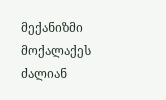მექანიზმი მოქალაქეს ძალიან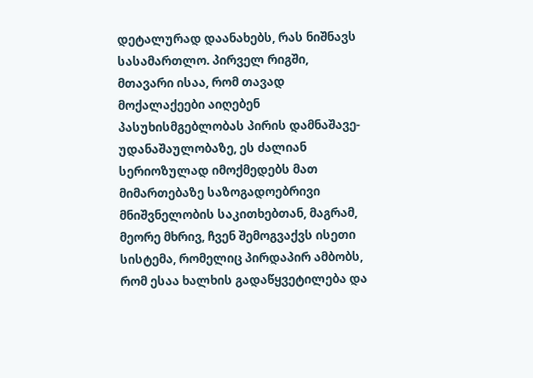დეტალურად დაანახებს, რას ნიშნავს სასამართლო. პირველ რიგში, მთავარი ისაა, რომ თავად მოქალაქეები აიღებენ პასუხისმგებლობას პირის დამნაშავე-უდანაშაულობაზე, ეს ძალიან სერიოზულად იმოქმედებს მათ მიმართებაზე საზოგადოებრივი მნიშვნელობის საკითხებთან, მაგრამ, მეორე მხრივ, ჩვენ შემოგვაქვს ისეთი სისტემა, რომელიც პირდაპირ ამბობს, რომ ესაა ხალხის გადაწყვეტილება და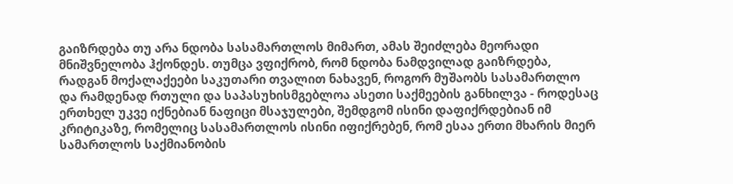გაიზრდება თუ არა ნდობა სასამართლოს მიმართ, ამას შეიძლება მეორადი მნიშვნელობა ჰქონდეს. თუმცა ვფიქრობ, რომ ნდობა ნამდვილად გაიზრდება, რადგან მოქალაქეები საკუთარი თვალით ნახავენ, როგორ მუშაობს სასამართლო და რამდენად რთული და საპასუხისმგებლოა ასეთი საქმეების განხილვა - როდესაც ერთხელ უკვე იქნებიან ნაფიცი მსაჯულები, შემდგომ ისინი დაფიქრდებიან იმ კრიტიკაზე, რომელიც სასამართლოს ისინი იფიქრებენ, რომ ესაა ერთი მხარის მიერ სამართლოს საქმიანობის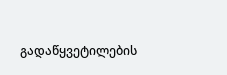გადაწყვეტილების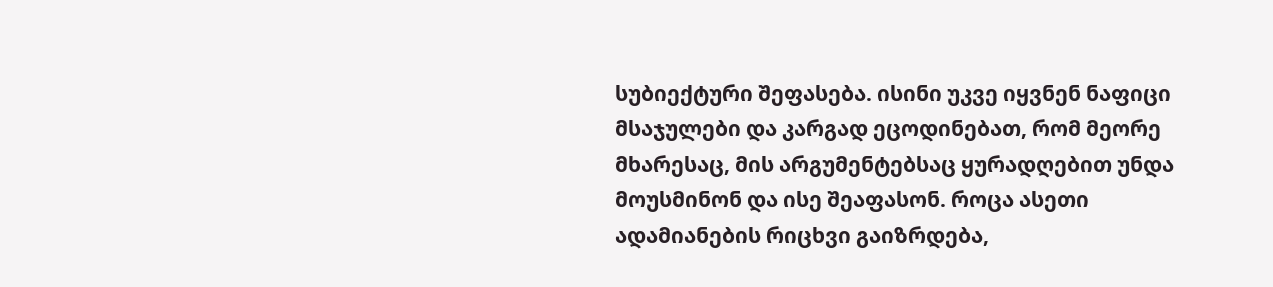სუბიექტური შეფასება. ისინი უკვე იყვნენ ნაფიცი მსაჯულები და კარგად ეცოდინებათ, რომ მეორე მხარესაც, მის არგუმენტებსაც ყურადღებით უნდა მოუსმინონ და ისე შეაფასონ. როცა ასეთი ადამიანების რიცხვი გაიზრდება,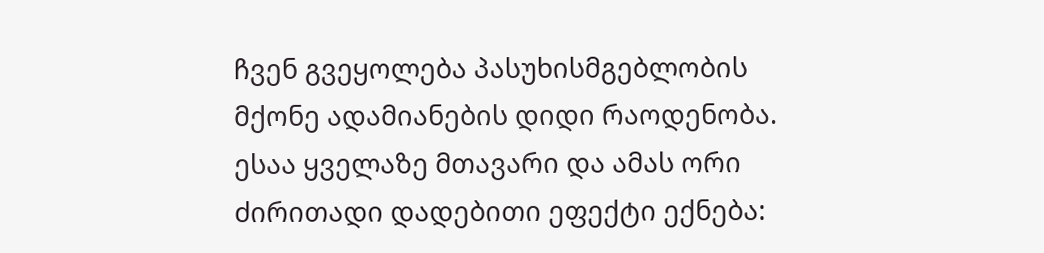ჩვენ გვეყოლება პასუხისმგებლობის მქონე ადამიანების დიდი რაოდენობა. ესაა ყველაზე მთავარი და ამას ორი ძირითადი დადებითი ეფექტი ექნება: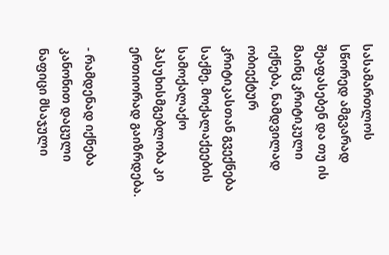სასამართლოს სწორედ ამგვარად შეაფასებენ და თუ ის მაინც კრიტიკული იქნება, ნამდვილად ობიექტურ კრიტიკასთან გვექნება საქმე. მოქალაქეების სამოქალაქო პასუხისმგებლობა კი ერთიორად გაიზრდება.

- რამდენად იქნება კანონით დაცული ნაფიცი მსაჯული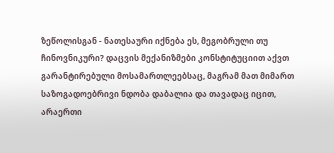ზეწოლისგან - ნათესაური იქნება ეს, მეგობრული თუ ჩინოვნიკური? დაცვის მექანიზმები კონსტიტუციით აქვთ გარანტირებული მოსამართლეებსაც, მაგრამ მათ მიმართ საზოგადოებრივი ნდობა დაბალია და თავადაც იცით, არაერთი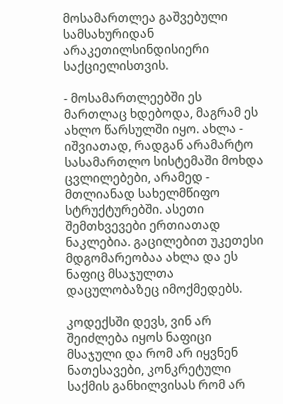მოსამართლეა გაშვებული სამსახურიდან არაკეთილსინდისიერი საქციელისთვის.

- მოსამართლეებში ეს მართლაც ხდებოდა, მაგრამ ეს ახლო წარსულში იყო. ახლა - იშვიათად, რადგან არამარტო სასამართლო სისტემაში მოხდა ცვლილებები, არამედ - მთლიანად სახელმწიფო სტრუქტურებში. ასეთი შემთხვევები ერთიათად ნაკლებია. გაცილებით უკეთესი მდგომარეობაა ახლა და ეს ნაფიც მსაჯულთა დაცულობაზეც იმოქმედებს.

კოდექსში დევს, ვინ არ შეიძლება იყოს ნაფიცი მსაჯული და რომ არ იყვნენ ნათესავები, კონკრეტული საქმის განხილვისას რომ არ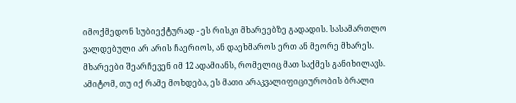იმოქმედონ სუბიექტურად - ეს რისკი მხარეებზე გადადის. სასამართლო ვალდებული არ არის ჩაერიოს, ან დაეხმაროს ერთ ან მეორე მხარეს. მხარეები შეარჩევენ იმ 12 ადამიანს, რომელიც მათ საქმეს განიხილავს. ამიტომ, თუ იქ რამე მოხდება, ეს მათი არაკვალიფიციურობის ბრალი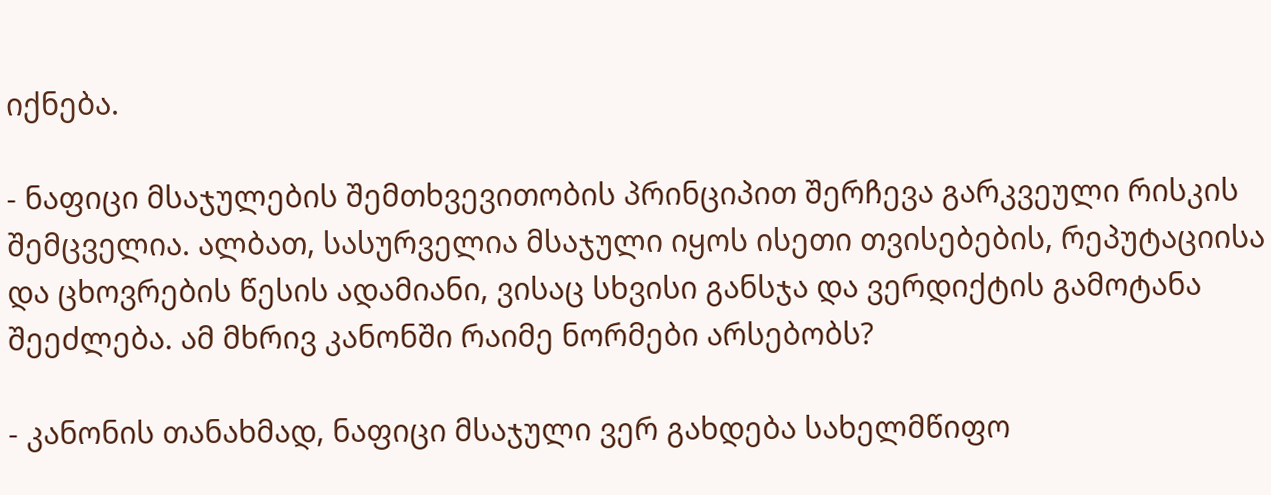იქნება.

- ნაფიცი მსაჯულების შემთხვევითობის პრინციპით შერჩევა გარკვეული რისკის შემცველია. ალბათ, სასურველია მსაჯული იყოს ისეთი თვისებების, რეპუტაციისა და ცხოვრების წესის ადამიანი, ვისაც სხვისი განსჯა და ვერდიქტის გამოტანა შეეძლება. ამ მხრივ კანონში რაიმე ნორმები არსებობს?

- კანონის თანახმად, ნაფიცი მსაჯული ვერ გახდება სახელმწიფო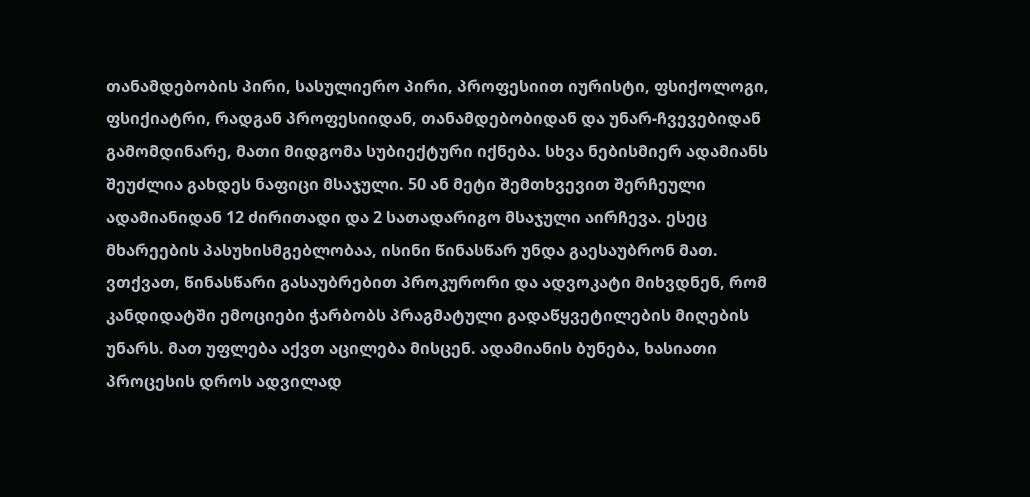თანამდებობის პირი, სასულიერო პირი, პროფესიით იურისტი, ფსიქოლოგი, ფსიქიატრი, რადგან პროფესიიდან, თანამდებობიდან და უნარ-ჩვევებიდან გამომდინარე, მათი მიდგომა სუბიექტური იქნება. სხვა ნებისმიერ ადამიანს შეუძლია გახდეს ნაფიცი მსაჯული. 50 ან მეტი შემთხვევით შერჩეული ადამიანიდან 12 ძირითადი და 2 სათადარიგო მსაჯული აირჩევა. ესეც მხარეების პასუხისმგებლობაა, ისინი წინასწარ უნდა გაესაუბრონ მათ. ვთქვათ, წინასწარი გასაუბრებით პროკურორი და ადვოკატი მიხვდნენ, რომ კანდიდატში ემოციები ჭარბობს პრაგმატული გადაწყვეტილების მიღების უნარს. მათ უფლება აქვთ აცილება მისცენ. ადამიანის ბუნება, ხასიათი პროცესის დროს ადვილად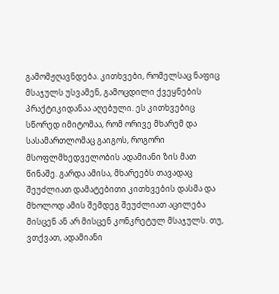გამომჟღავნდება. კითხვები, რომელსაც ნაფიც მსაჯულს უსვამენ, გამოცდილი ქვეყნების პრაქტიკიდანაა აღებული. ეს კითხვებიც სწორედ იმიტომაა, რომ ორივე მხარემ და სასამართლომაც გაიგოს, როგორი მსოფლმხედველობის ადამიანი ზის მათ წინაშე. გარდა ამისა, მხარეებს თავადაც შეუძლიათ დამატებითი კითხვების დასმა და მხოლოდ ამის შემდეგ შეუძლიათ აცილება მისცენ ან არ მისცენ კონკრეტულ მსაჯულს. თუ, ვთქვათ, ადამიანი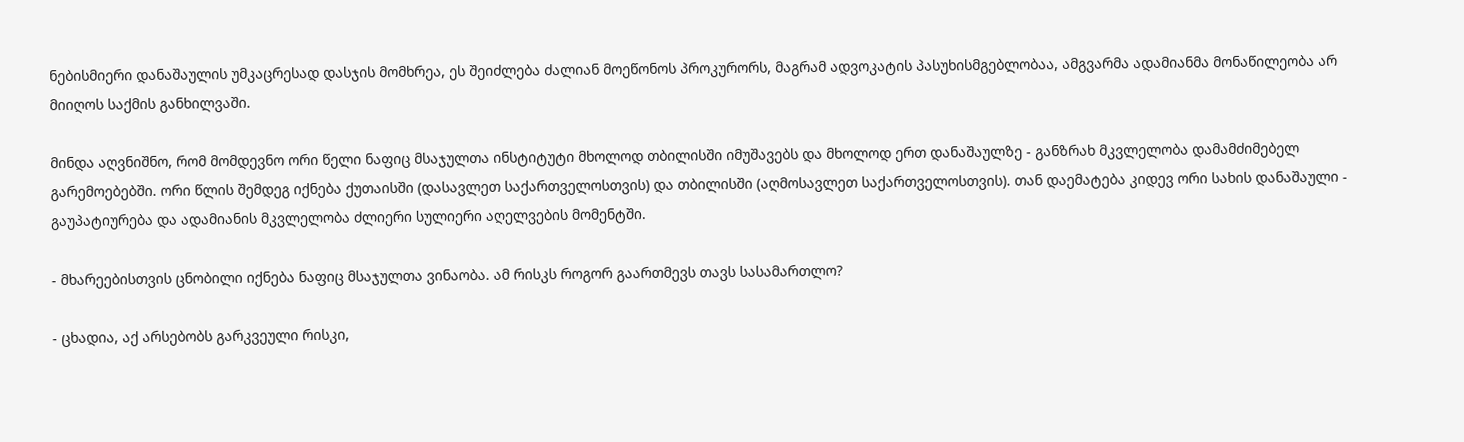ნებისმიერი დანაშაულის უმკაცრესად დასჯის მომხრეა, ეს შეიძლება ძალიან მოეწონოს პროკურორს, მაგრამ ადვოკატის პასუხისმგებლობაა, ამგვარმა ადამიანმა მონაწილეობა არ მიიღოს საქმის განხილვაში.

მინდა აღვნიშნო, რომ მომდევნო ორი წელი ნაფიც მსაჯულთა ინსტიტუტი მხოლოდ თბილისში იმუშავებს და მხოლოდ ერთ დანაშაულზე - განზრახ მკვლელობა დამამძიმებელ გარემოებებში. ორი წლის შემდეგ იქნება ქუთაისში (დასავლეთ საქართველოსთვის) და თბილისში (აღმოსავლეთ საქართველოსთვის). თან დაემატება კიდევ ორი სახის დანაშაული - გაუპატიურება და ადამიანის მკვლელობა ძლიერი სულიერი აღელვების მომენტში.

- მხარეებისთვის ცნობილი იქნება ნაფიც მსაჯულთა ვინაობა. ამ რისკს როგორ გაართმევს თავს სასამართლო?

- ცხადია, აქ არსებობს გარკვეული რისკი,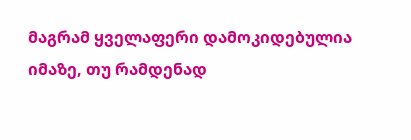მაგრამ ყველაფერი დამოკიდებულია იმაზე, თუ რამდენად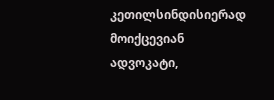კეთილსინდისიერად მოიქცევიან ადვოკატი,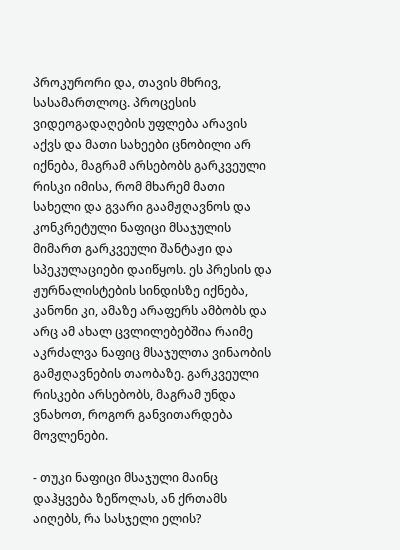პროკურორი და, თავის მხრივ, სასამართლოც. პროცესის ვიდეოგადაღების უფლება არავის აქვს და მათი სახეები ცნობილი არ იქნება, მაგრამ არსებობს გარკვეული რისკი იმისა, რომ მხარემ მათი სახელი და გვარი გაამჟღავნოს და კონკრეტული ნაფიცი მსაჯულის მიმართ გარკვეული შანტაჟი და სპეკულაციები დაიწყოს. ეს პრესის და ჟურნალისტების სინდისზე იქნება, კანონი კი, ამაზე არაფერს ამბობს და არც ამ ახალ ცვლილებებშია რაიმე აკრძალვა ნაფიც მსაჯულთა ვინაობის გამჟღავნების თაობაზე. გარკვეული რისკები არსებობს, მაგრამ უნდა ვნახოთ, როგორ განვითარდება მოვლენები.

- თუკი ნაფიცი მსაჯული მაინც დაჰყვება ზეწოლას, ან ქრთამს აიღებს, რა სასჯელი ელის?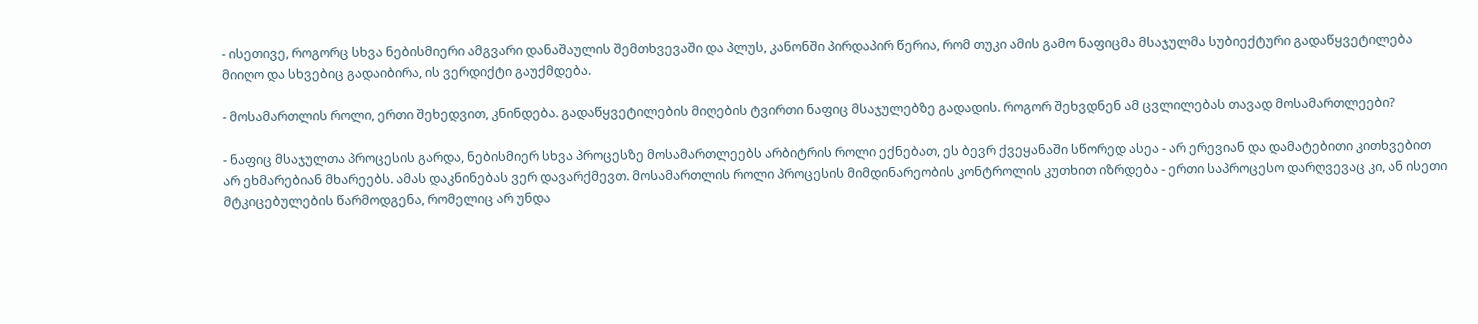- ისეთივე, როგორც სხვა ნებისმიერი ამგვარი დანაშაულის შემთხვევაში და პლუს, კანონში პირდაპირ წერია, რომ თუკი ამის გამო ნაფიცმა მსაჯულმა სუბიექტური გადაწყვეტილება მიიღო და სხვებიც გადაიბირა, ის ვერდიქტი გაუქმდება.

- მოსამართლის როლი, ერთი შეხედვით, კნინდება. გადაწყვეტილების მიღების ტვირთი ნაფიც მსაჯულებზე გადადის. როგორ შეხვდნენ ამ ცვლილებას თავად მოსამართლეები?

- ნაფიც მსაჯულთა პროცესის გარდა, ნებისმიერ სხვა პროცესზე მოსამართლეებს არბიტრის როლი ექნებათ, ეს ბევრ ქვეყანაში სწორედ ასეა - არ ერევიან და დამატებითი კითხვებით არ ეხმარებიან მხარეებს. ამას დაკნინებას ვერ დავარქმევთ. მოსამართლის როლი პროცესის მიმდინარეობის კონტროლის კუთხით იზრდება - ერთი საპროცესო დარღვევაც კი, ან ისეთი მტკიცებულების წარმოდგენა, რომელიც არ უნდა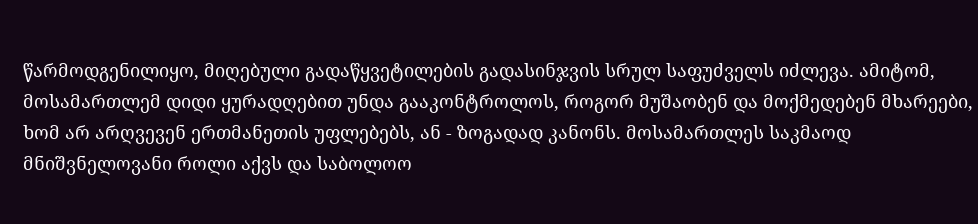წარმოდგენილიყო, მიღებული გადაწყვეტილების გადასინჯვის სრულ საფუძველს იძლევა. ამიტომ, მოსამართლემ დიდი ყურადღებით უნდა გააკონტროლოს, როგორ მუშაობენ და მოქმედებენ მხარეები, ხომ არ არღვევენ ერთმანეთის უფლებებს, ან - ზოგადად კანონს. მოსამართლეს საკმაოდ მნიშვნელოვანი როლი აქვს და საბოლოო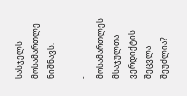სასჯელს მოსამართლე ნიშნავს.

- მოსამართლეს მსაჯულთა ვერდიქტის შეცვლა შეუძლია?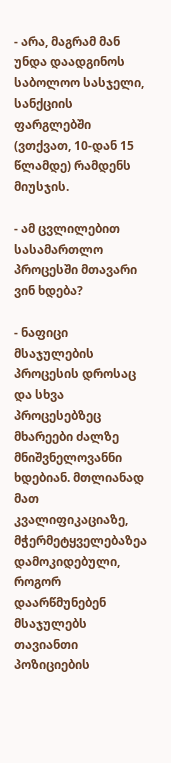- არა, მაგრამ მან უნდა დაადგინოს საბოლოო სასჯელი, სანქციის ფარგლებში (ვთქვათ, 10-დან 15 წლამდე) რამდენს მიუსჯის.

- ამ ცვლილებით სასამართლო პროცესში მთავარი ვინ ხდება?

- ნაფიცი მსაჯულების პროცესის დროსაც და სხვა პროცესებზეც მხარეები ძალზე მნიშვნელოვანნი ხდებიან. მთლიანად მათ კვალიფიკაციაზე, მჭერმეტყველებაზეა დამოკიდებული, როგორ დაარწმუნებენ მსაჯულებს თავიანთი პოზიციების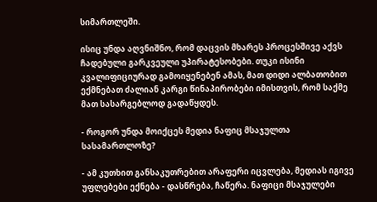სიმართლეში.

ისიც უნდა აღვნიშნო, რომ დაცვის მხარეს პროცესშივე აქვს ჩადებული გარკვეული უპირატესობები. თუკი ისინი კვალიფიციურად გამოიყენებენ ამას, მათ დიდი ალბათობით ექმნებათ ძალიან კარგი წინაპირობები იმისთვის, რომ საქმე მათ სასარგებლოდ გადაწყდეს.

- როგორ უნდა მოიქცეს მედია ნაფიც მსაჯულთა სასამართლოზე?

- ამ კუთხით განსაკუთრებით არაფერი იცვლება, მედიას იგივე უფლებები ექნება - დასწრება, ჩაწერა. ნაფიცი მსაჯულები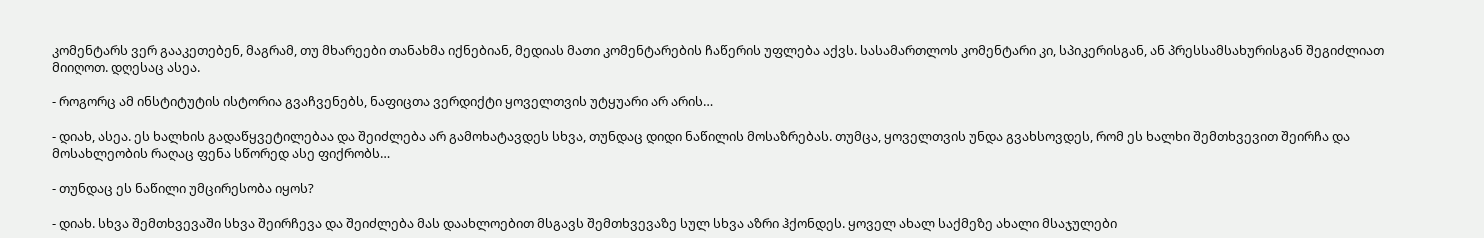კომენტარს ვერ გააკეთებენ, მაგრამ, თუ მხარეები თანახმა იქნებიან, მედიას მათი კომენტარების ჩაწერის უფლება აქვს. სასამართლოს კომენტარი კი, სპიკერისგან, ან პრესსამსახურისგან შეგიძლიათ მიიღოთ. დღესაც ასეა.

- როგორც ამ ინსტიტუტის ისტორია გვაჩვენებს, ნაფიცთა ვერდიქტი ყოველთვის უტყუარი არ არის…

- დიახ, ასეა. ეს ხალხის გადაწყვეტილებაა და შეიძლება არ გამოხატავდეს სხვა, თუნდაც დიდი ნაწილის მოსაზრებას. თუმცა, ყოველთვის უნდა გვახსოვდეს, რომ ეს ხალხი შემთხვევით შეირჩა და მოსახლეობის რაღაც ფენა სწორედ ასე ფიქრობს…

- თუნდაც ეს ნაწილი უმცირესობა იყოს?

- დიახ. სხვა შემთხვევაში სხვა შეირჩევა და შეიძლება მას დაახლოებით მსგავს შემთხვევაზე სულ სხვა აზრი ჰქონდეს. ყოველ ახალ საქმეზე ახალი მსაჯულები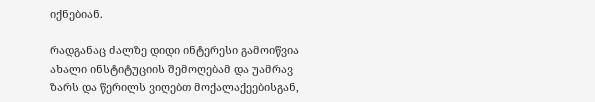იქნებიან.

რადგანაც ძალზე დიდი ინტერესი გამოიწვია ახალი ინსტიტუციის შემოღებამ და უამრავ ზარს და წერილს ვიღებთ მოქალაქეებისგან,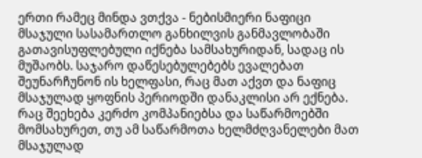ერთი რამეც მინდა ვთქვა - ნებისმიერი ნაფიცი მსაჯული სასამართლო განხილვის განმავლობაში გათავისუფლებული იქნება სამსახურიდან, სადაც ის მუშაობს. საჯარო დაწესებულებებს ევალებათ შეუნარჩუნონ ის ხელფასი, რაც მათ აქვთ და ნაფიც მსაჯულად ყოფნის პერიოდში დანაკლისი არ ექნება. რაც შეეხება კერძო კომპანიებსა და საწარმოებში მომსახურეთ, თუ ამ საწარმოთა ხელმძღვანელები მათ მსაჯულად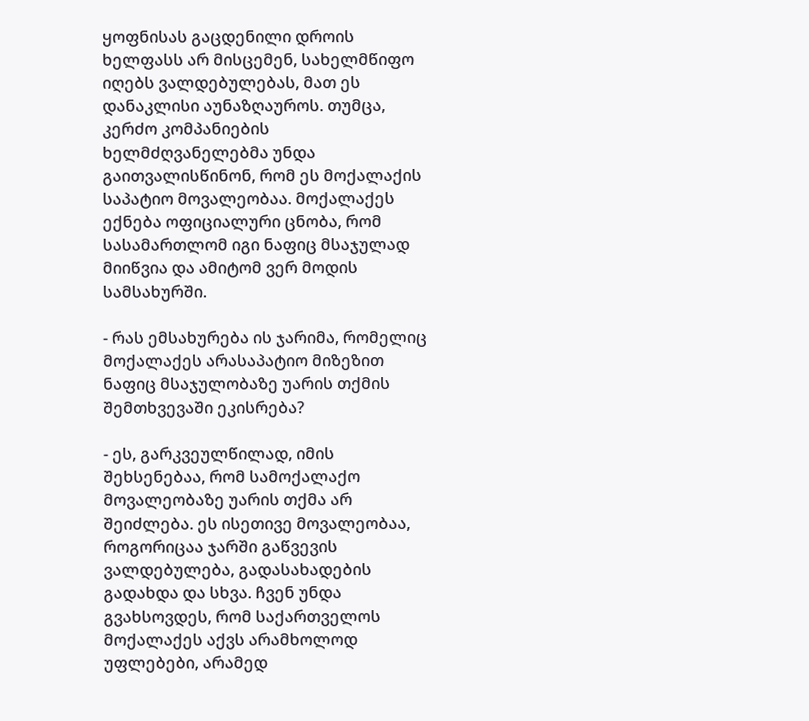ყოფნისას გაცდენილი დროის ხელფასს არ მისცემენ, სახელმწიფო იღებს ვალდებულებას, მათ ეს დანაკლისი აუნაზღაუროს. თუმცა, კერძო კომპანიების ხელმძღვანელებმა უნდა გაითვალისწინონ, რომ ეს მოქალაქის საპატიო მოვალეობაა. მოქალაქეს ექნება ოფიციალური ცნობა, რომ სასამართლომ იგი ნაფიც მსაჯულად მიიწვია და ამიტომ ვერ მოდის სამსახურში.

- რას ემსახურება ის ჯარიმა, რომელიც მოქალაქეს არასაპატიო მიზეზით ნაფიც მსაჯულობაზე უარის თქმის შემთხვევაში ეკისრება?

- ეს, გარკვეულწილად, იმის შეხსენებაა, რომ სამოქალაქო მოვალეობაზე უარის თქმა არ შეიძლება. ეს ისეთივე მოვალეობაა, როგორიცაა ჯარში გაწვევის ვალდებულება, გადასახადების გადახდა და სხვა. ჩვენ უნდა გვახსოვდეს, რომ საქართველოს მოქალაქეს აქვს არამხოლოდ უფლებები, არამედ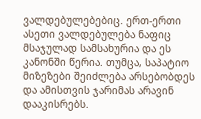ვალდებულებებიც. ერთ-ერთი ასეთი ვალდებულება ნაფიც მსაჯულად სამსახურია და ეს კანონში წერია. თუმცა, საპატიო მიზეზები შეიძლება არსებობდეს და ამისთვის ჯარიმას არავინ დააკისრებს.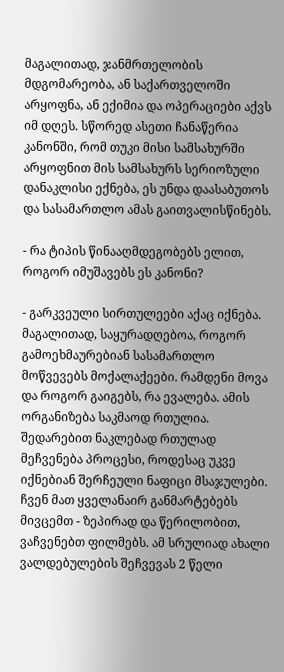მაგალითად, ჯანმრთელობის მდგომარეობა, ან საქართველოში არყოფნა, ან ექიმია და ოპერაციები აქვს იმ დღეს. სწორედ ასეთი ჩანაწერია კანონში, რომ თუკი მისი სამსახურში არყოფნით მის სამსახურს სერიოზული დანაკლისი ექნება, ეს უნდა დაასაბუთოს და სასამართლო ამას გაითვალისწინებს.

- რა ტიპის წინააღმდეგობებს ელით, როგორ იმუშავებს ეს კანონი?

- გარკვეული სირთულეები აქაც იქნება. მაგალითად, საყურადღებოა, როგორ გამოეხმაურებიან სასამართლო მოწვევებს მოქალაქეები. რამდენი მოვა და როგორ გაიგებს, რა ევალება. ამის ორგანიზება საკმაოდ რთულია. შედარებით ნაკლებად რთულად მეჩვენება პროცესი, როდესაც უკვე იქნებიან შერჩეული ნაფიცი მსაჯულები. ჩვენ მათ ყველანაირ განმარტებებს მივცემთ - ზეპირად და წერილობით, ვაჩვენებთ ფილმებს. ამ სრულიად ახალი ვალდებულების შეჩვევას 2 წელი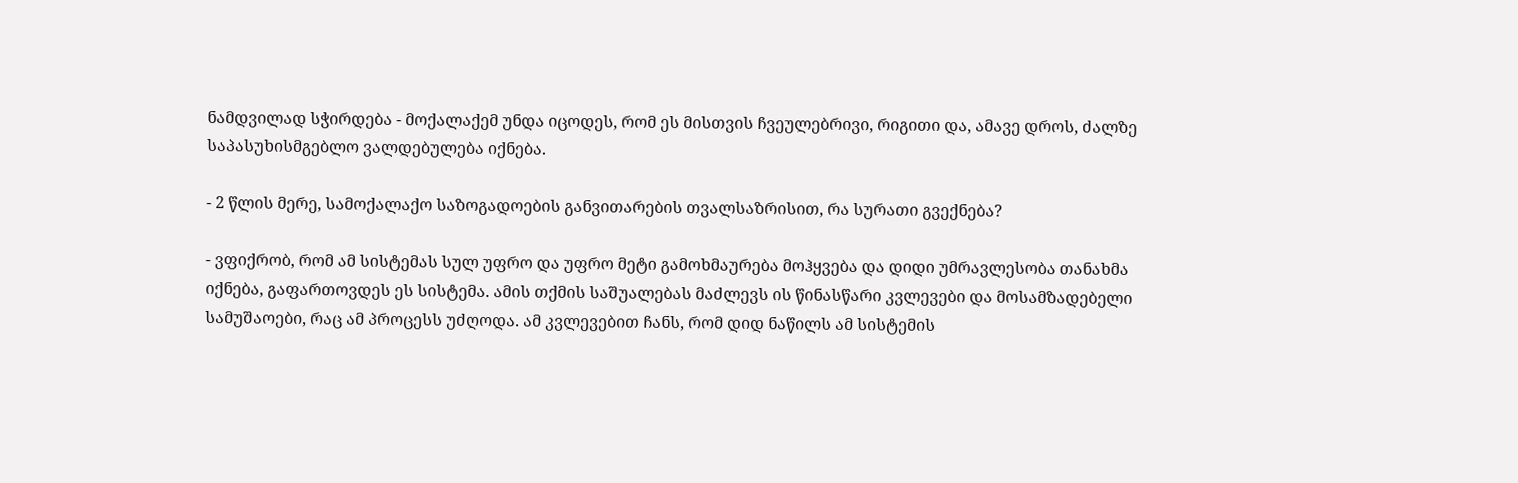ნამდვილად სჭირდება - მოქალაქემ უნდა იცოდეს, რომ ეს მისთვის ჩვეულებრივი, რიგითი და, ამავე დროს, ძალზე საპასუხისმგებლო ვალდებულება იქნება.

- 2 წლის მერე, სამოქალაქო საზოგადოების განვითარების თვალსაზრისით, რა სურათი გვექნება?

- ვფიქრობ, რომ ამ სისტემას სულ უფრო და უფრო მეტი გამოხმაურება მოჰყვება და დიდი უმრავლესობა თანახმა იქნება, გაფართოვდეს ეს სისტემა. ამის თქმის საშუალებას მაძლევს ის წინასწარი კვლევები და მოსამზადებელი სამუშაოები, რაც ამ პროცესს უძღოდა. ამ კვლევებით ჩანს, რომ დიდ ნაწილს ამ სისტემის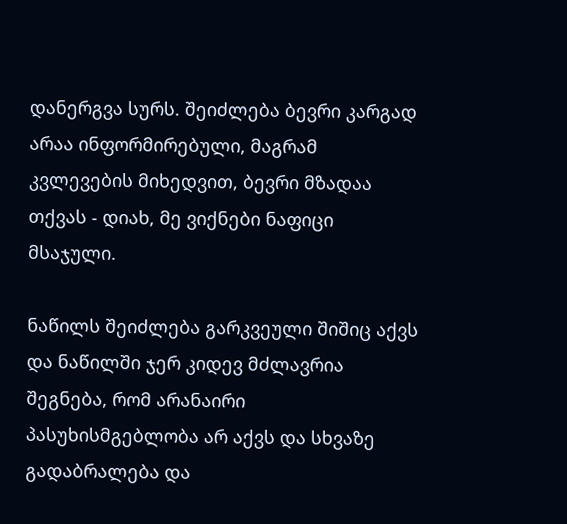დანერგვა სურს. შეიძლება ბევრი კარგად არაა ინფორმირებული, მაგრამ კვლევების მიხედვით, ბევრი მზადაა თქვას - დიახ, მე ვიქნები ნაფიცი მსაჯული.

ნაწილს შეიძლება გარკვეული შიშიც აქვს და ნაწილში ჯერ კიდევ მძლავრია შეგნება, რომ არანაირი პასუხისმგებლობა არ აქვს და სხვაზე გადაბრალება და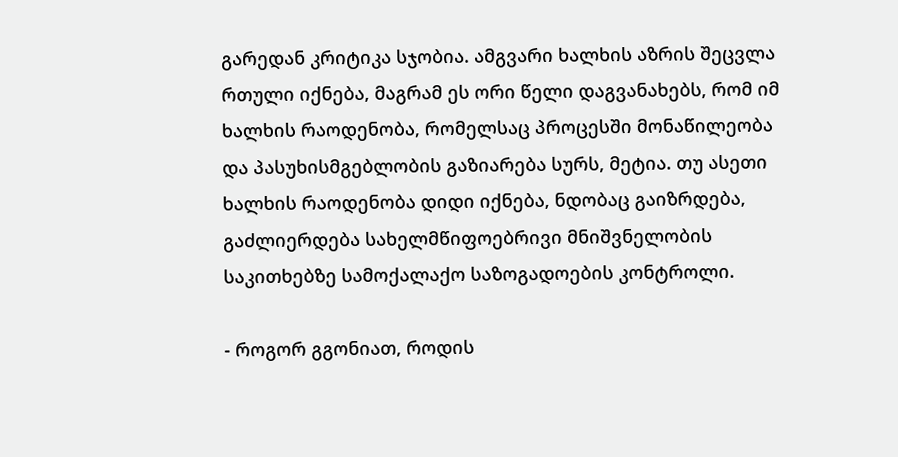გარედან კრიტიკა სჯობია. ამგვარი ხალხის აზრის შეცვლა რთული იქნება, მაგრამ ეს ორი წელი დაგვანახებს, რომ იმ ხალხის რაოდენობა, რომელსაც პროცესში მონაწილეობა და პასუხისმგებლობის გაზიარება სურს, მეტია. თუ ასეთი ხალხის რაოდენობა დიდი იქნება, ნდობაც გაიზრდება, გაძლიერდება სახელმწიფოებრივი მნიშვნელობის საკითხებზე სამოქალაქო საზოგადოების კონტროლი.

- როგორ გგონიათ, როდის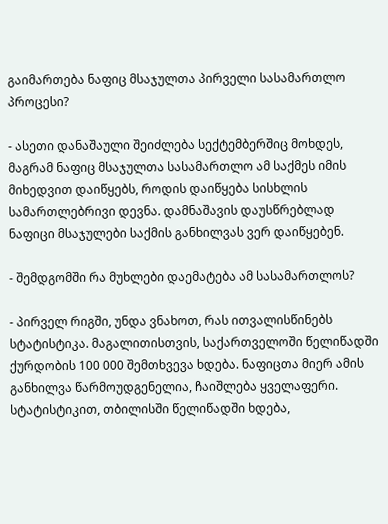გაიმართება ნაფიც მსაჯულთა პირველი სასამართლო პროცესი?

- ასეთი დანაშაული შეიძლება სექტემბერშიც მოხდეს, მაგრამ ნაფიც მსაჯულთა სასამართლო ამ საქმეს იმის მიხედვით დაიწყებს, როდის დაიწყება სისხლის სამართლებრივი დევნა. დამნაშავის დაუსწრებლად ნაფიცი მსაჯულები საქმის განხილვას ვერ დაიწყებენ.

- შემდგომში რა მუხლები დაემატება ამ სასამართლოს?

- პირველ რიგში, უნდა ვნახოთ, რას ითვალისწინებს სტატისტიკა. მაგალითისთვის, საქართველოში წელიწადში ქურდობის 100 000 შემთხვევა ხდება. ნაფიცთა მიერ ამის განხილვა წარმოუდგენელია, ჩაიშლება ყველაფერი. სტატისტიკით, თბილისში წელიწადში ხდება,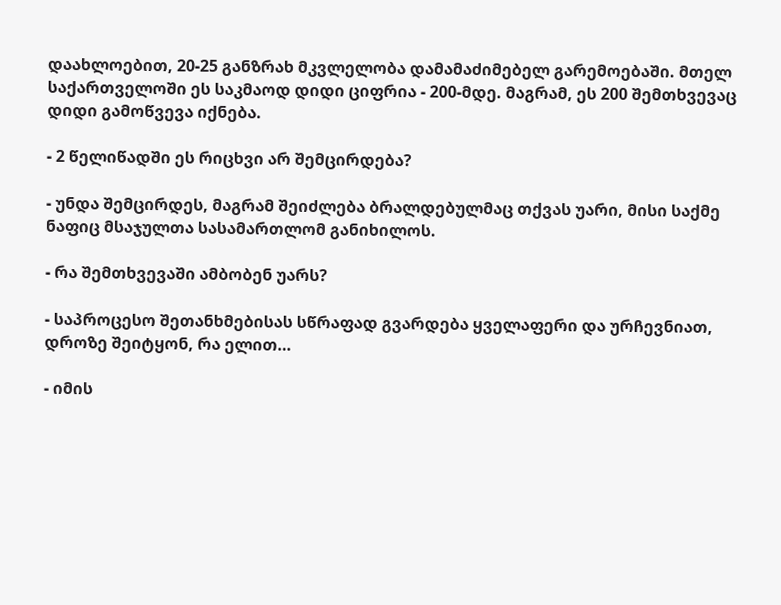დაახლოებით, 20-25 განზრახ მკვლელობა დამამაძიმებელ გარემოებაში. მთელ საქართველოში ეს საკმაოდ დიდი ციფრია - 200-მდე. მაგრამ, ეს 200 შემთხვევაც დიდი გამოწვევა იქნება.

- 2 წელიწადში ეს რიცხვი არ შემცირდება?

- უნდა შემცირდეს, მაგრამ შეიძლება ბრალდებულმაც თქვას უარი, მისი საქმე ნაფიც მსაჯულთა სასამართლომ განიხილოს.

- რა შემთხვევაში ამბობენ უარს?

- საპროცესო შეთანხმებისას სწრაფად გვარდება ყველაფერი და ურჩევნიათ, დროზე შეიტყონ, რა ელით…

- იმის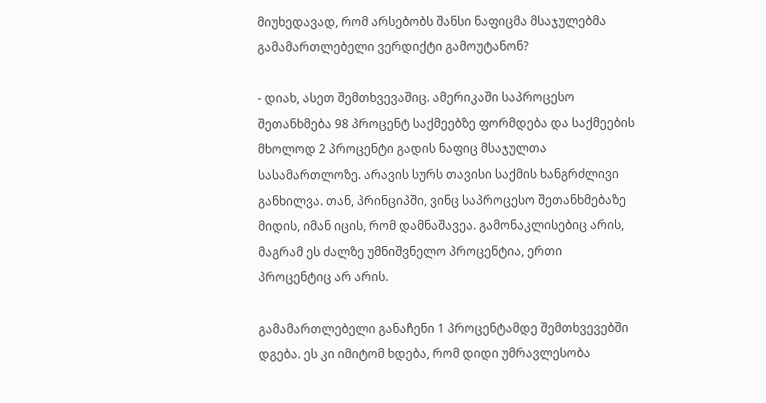მიუხედავად, რომ არსებობს შანსი ნაფიცმა მსაჯულებმა გამამართლებელი ვერდიქტი გამოუტანონ?

- დიახ, ასეთ შემთხვევაშიც. ამერიკაში საპროცესო შეთანხმება 98 პროცენტ საქმეებზე ფორმდება და საქმეების მხოლოდ 2 პროცენტი გადის ნაფიც მსაჯულთა სასამართლოზე. არავის სურს თავისი საქმის ხანგრძლივი განხილვა. თან, პრინციპში, ვინც საპროცესო შეთანხმებაზე მიდის, იმან იცის, რომ დამნაშავეა. გამონაკლისებიც არის, მაგრამ ეს ძალზე უმნიშვნელო პროცენტია, ერთი პროცენტიც არ არის.

გამამართლებელი განაჩენი 1 პროცენტამდე შემთხვევებში დგება. ეს კი იმიტომ ხდება, რომ დიდი უმრავლესობა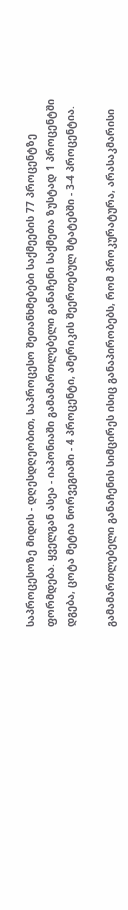საპროცესოზე მიდის - დღესდღეობით, საპროცესო შეთანხმებები საქმეების 77 პროცენტზე ფორმდება. ყველგან ასეა - იაპონიაში გამამართლებელი განაჩენი საქმეთა ზუსტად 1 პროცენტში დგება, ცოტა მეტია ნორვეგიაში - 4 პროცენტი, ამერიკის შეერთებულ შტატებში - 3-4 პროცენტია.

გამამართლებელი განაჩენის სიმცირეს ისიც განაპირობებს, რომ პროკურატურა, არასაკმარისი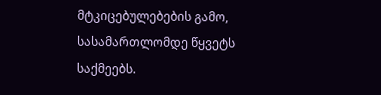მტკიცებულებების გამო, სასამართლომდე წყვეტს საქმეებს.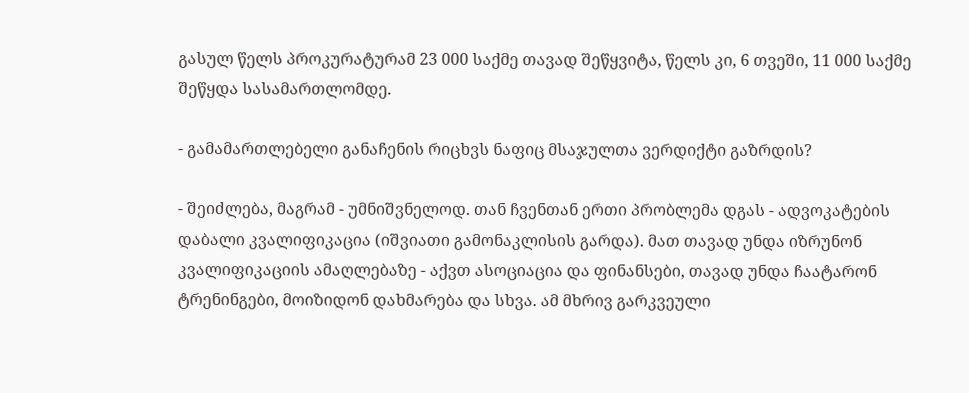გასულ წელს პროკურატურამ 23 000 საქმე თავად შეწყვიტა, წელს კი, 6 თვეში, 11 000 საქმე შეწყდა სასამართლომდე.

- გამამართლებელი განაჩენის რიცხვს ნაფიც მსაჯულთა ვერდიქტი გაზრდის?

- შეიძლება, მაგრამ - უმნიშვნელოდ. თან ჩვენთან ერთი პრობლემა დგას - ადვოკატების დაბალი კვალიფიკაცია (იშვიათი გამონაკლისის გარდა). მათ თავად უნდა იზრუნონ კვალიფიკაციის ამაღლებაზე - აქვთ ასოციაცია და ფინანსები, თავად უნდა ჩაატარონ ტრენინგები, მოიზიდონ დახმარება და სხვა. ამ მხრივ გარკვეული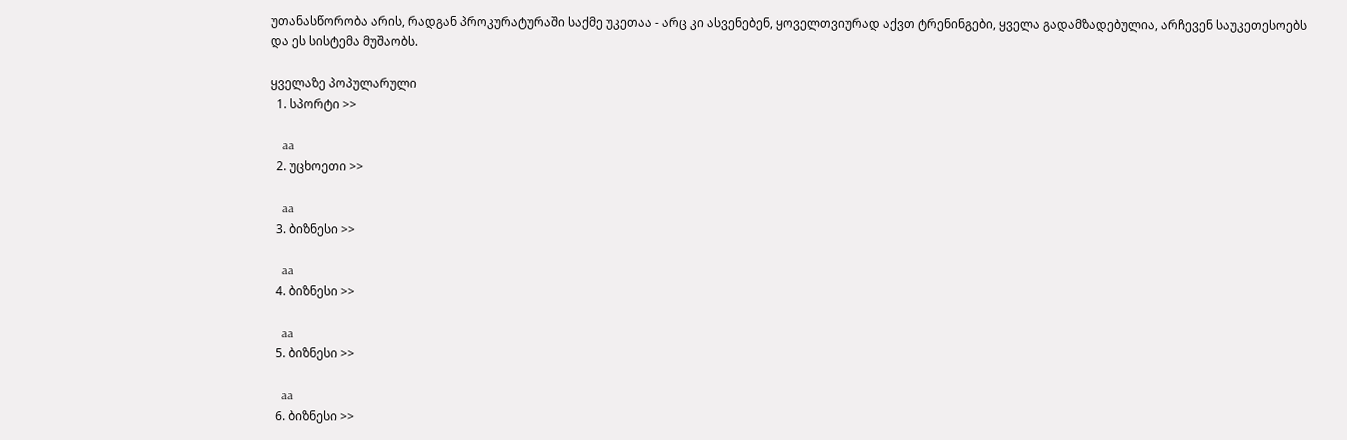უთანასწორობა არის, რადგან პროკურატურაში საქმე უკეთაა - არც კი ასვენებენ, ყოველთვიურად აქვთ ტრენინგები, ყველა გადამზადებულია, არჩევენ საუკეთესოებს და ეს სისტემა მუშაობს.

ყველაზე პოპულარული
  1. სპორტი >>

    aa
  2. უცხოეთი >>

    aa
  3. ბიზნესი >>

    aa
  4. ბიზნესი >>

    aa
  5. ბიზნესი >>

    aa
  6. ბიზნესი >>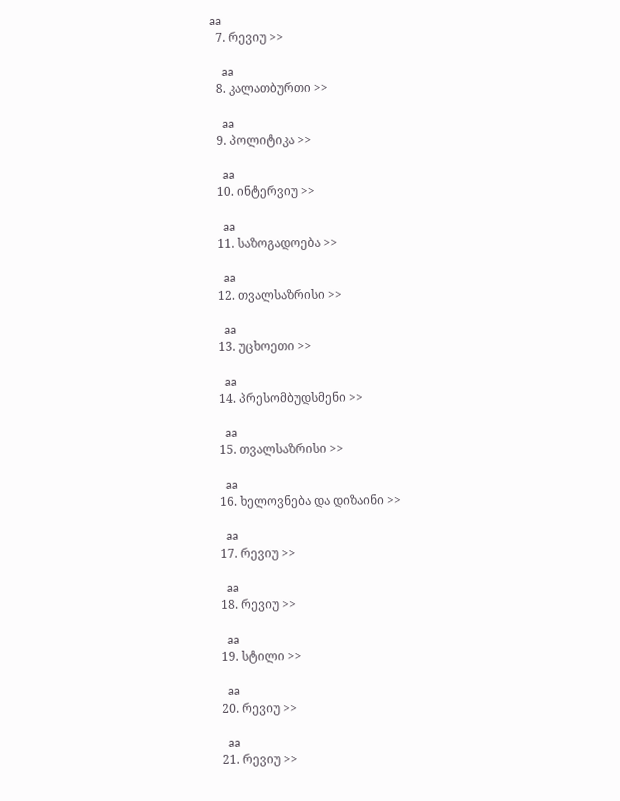aa
  7. რევიუ >>

    aa
  8. კალათბურთი >>

    aa
  9. პოლიტიკა >>

    aa
  10. ინტერვიუ >>

    aa
  11. საზოგადოება >>

    aa
  12. თვალსაზრისი >>

    aa
  13. უცხოეთი >>

    aa
  14. პრესომბუდსმენი >>

    aa
  15. თვალსაზრისი >>

    aa
  16. ხელოვნება და დიზაინი >>

    aa
  17. რევიუ >>

    aa
  18. რევიუ >>

    aa
  19. სტილი >>

    aa
  20. რევიუ >>

    aa
  21. რევიუ >>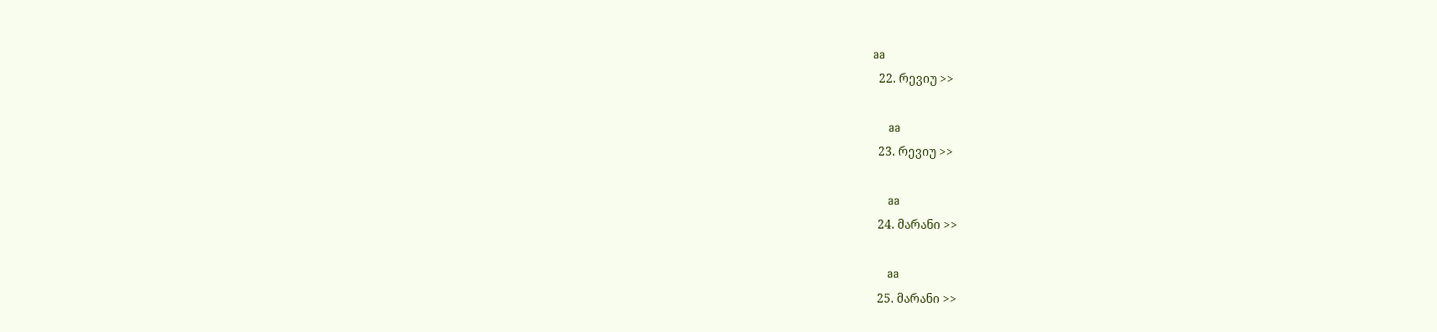aa
  22. რევიუ >>

    aa
  23. რევიუ >>

    aa
  24. მარანი >>

    aa
  25. მარანი >>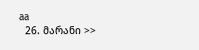aa
  26. მარანი >>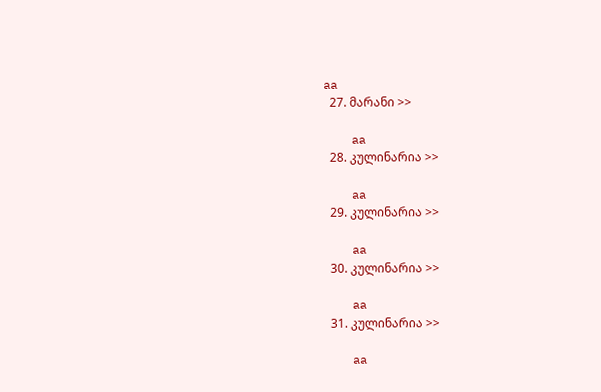aa
  27. მარანი >>

    aa
  28. კულინარია >>

    aa
  29. კულინარია >>

    aa
  30. კულინარია >>

    aa
  31. კულინარია >>

    aa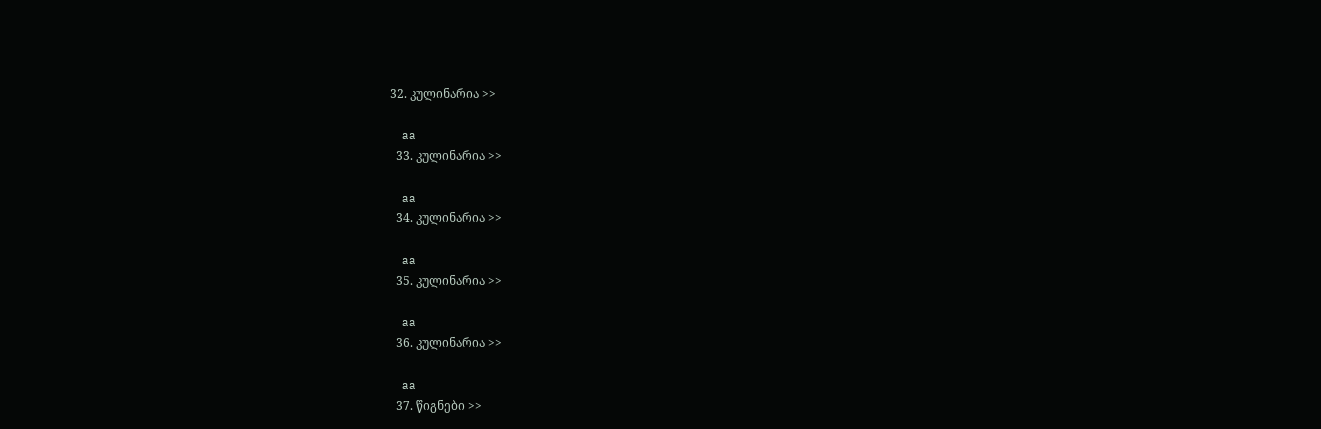32. კულინარია >>

    aa
  33. კულინარია >>

    aa
  34. კულინარია >>

    aa
  35. კულინარია >>

    aa
  36. კულინარია >>

    aa
  37. წიგნები >>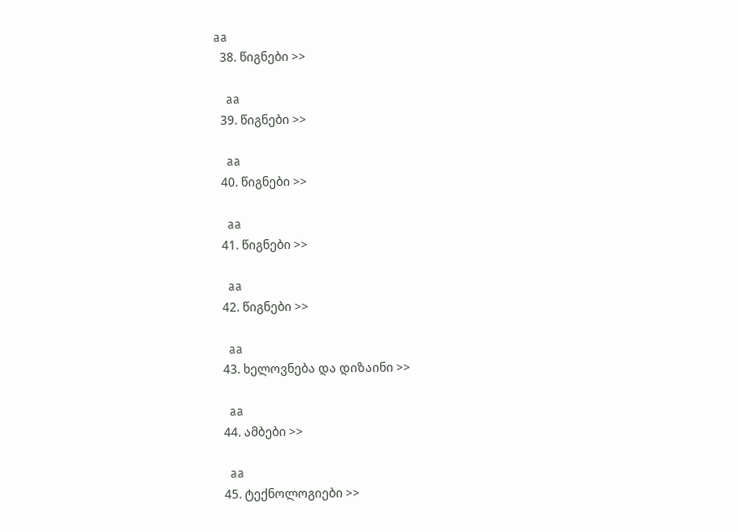aa
  38. წიგნები >>

    aa
  39. წიგნები >>

    aa
  40. წიგნები >>

    aa
  41. წიგნები >>

    aa
  42. წიგნები >>

    aa
  43. ხელოვნება და დიზაინი >>

    aa
  44. ამბები >>

    aa
  45. ტექნოლოგიები >>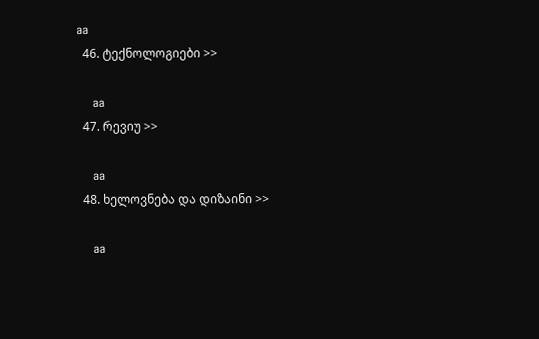aa
  46. ტექნოლოგიები >>

    aa
  47. რევიუ >>

    aa
  48. ხელოვნება და დიზაინი >>

    aa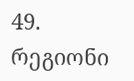49. რეგიონი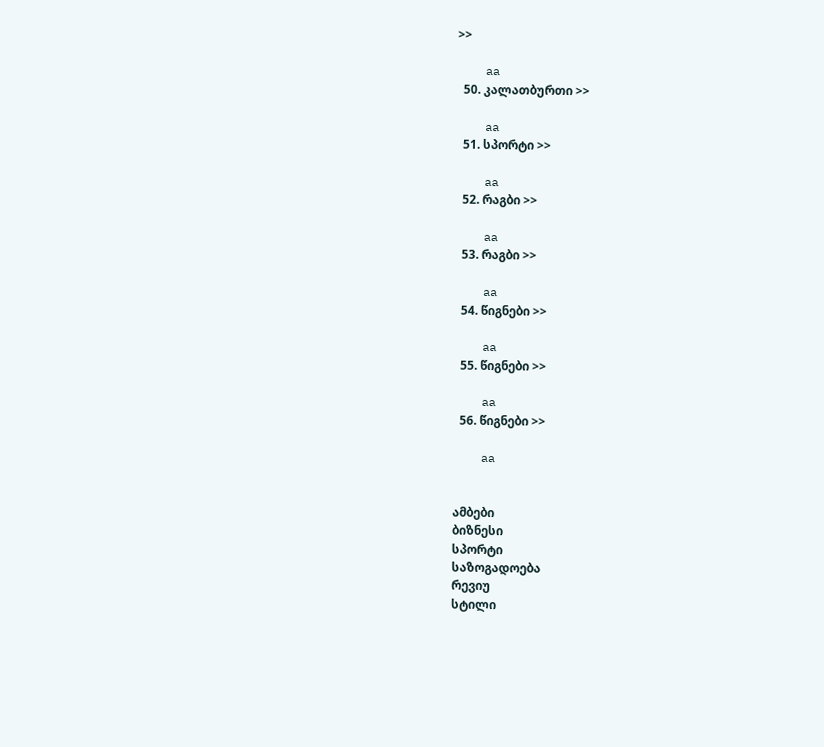>>

    aa
  50. კალათბურთი >>

    aa
  51. სპორტი >>

    aa
  52. რაგბი >>

    aa
  53. რაგბი >>

    aa
  54. წიგნები >>

    aa
  55. წიგნები >>

    aa
  56. წიგნები >>

    aa


ამბები
ბიზნესი
სპორტი
საზოგადოება
რევიუ
სტილი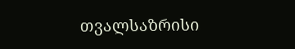თვალსაზრისი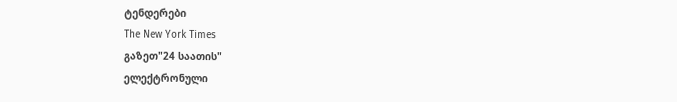ტენდერები
The New York Times
გაზეთ"24 საათის"
ელექტრონული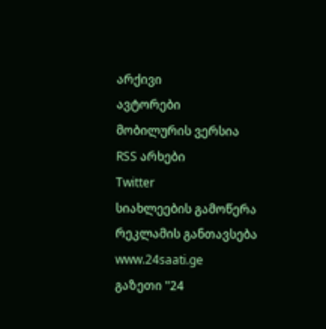არქივი
ავტორები
მობილურის ვერსია
RSS არხები
Twitter
სიახლეების გამოწერა
რეკლამის განთავსება
www.24saati.ge
გაზეთი "24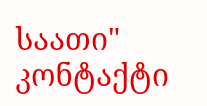საათი"
კონტაქტი